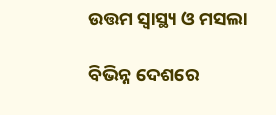ଉତ୍ତମ ସ୍ବାସ୍ଥ୍ୟ ଓ ମସଲା

ବିଭିନ୍ନ ଦେଶରେ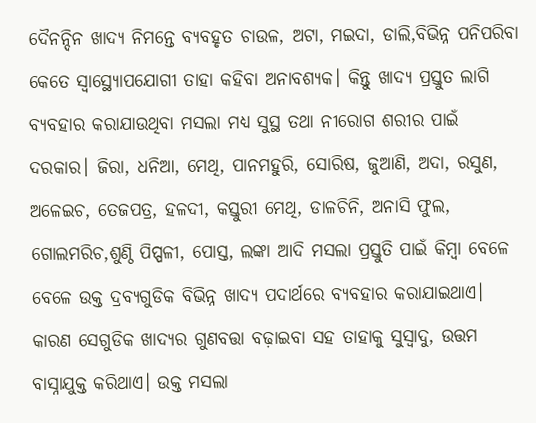ଦୈନନ୍ଦିନ ଖାଦ୍ୟ ନିମନ୍ତେ ବ୍ୟବହୃତ ଚାଉଳ, ଅଟା, ମଇଦା, ଡାଲି,ବିଭିନ୍ନ ପନିପରିବା କେତେ ସ୍ବାସ୍ଥ୍ୟୋପଯୋଗୀ ତାହା କହିବା ଅନାବଶ୍ୟକ। କିନ୍ତୁ ଖାଦ୍ୟ ପ୍ରସ୍ତୁତ ଲାଗି ବ୍ୟବହାର କରାଯାଉଥିବା ମସଲା ମଧ୍ୟ ସୁସ୍ଥ ତଥା ନୀରୋଗ ଶରୀର ପାଇଁ ଦରକାର। ଜିରା, ଧନିଆ, ମେଥି, ପାନମହୁରି, ସୋରିଷ, ଜୁଆଣି, ଅଦା, ରସୁଣ, ଅଳେଇଚ, ତେଜପତ୍ର, ହଳଦୀ, କସ୍ତୁରୀ ମେଥି, ଡାଳଚିନି, ଅନାସି ଫୁଲ, ଗୋଲମରିଚ,ଶୁଣ୍ଠି ପିପ୍ପଳୀ, ପୋସ୍ତ, ଲଙ୍କା ଆଦି ମସଲା ପ୍ରସ୍ତୁତି ପାଇଁ କିମ୍ବା ବେଳେ ବେଳେ ଉକ୍ତ ଦ୍ରବ୍ୟଗୁଡିକ ବିଭିନ୍ନ ଖାଦ୍ୟ ପଦାର୍ଥରେ ବ୍ୟବହାର କରାଯାଇଥାଏ। କାରଣ ସେଗୁଡିକ ଖାଦ୍ୟର ଗୁଣବତ୍ତା ବଢ଼ାଇବା ସହ ତାହାକୁ ସୁସ୍ବାଦୁ, ଉତ୍ତମ ବାସ୍ନାଯୁକ୍ତ କରିଥାଏ। ଉକ୍ତ ମସଲା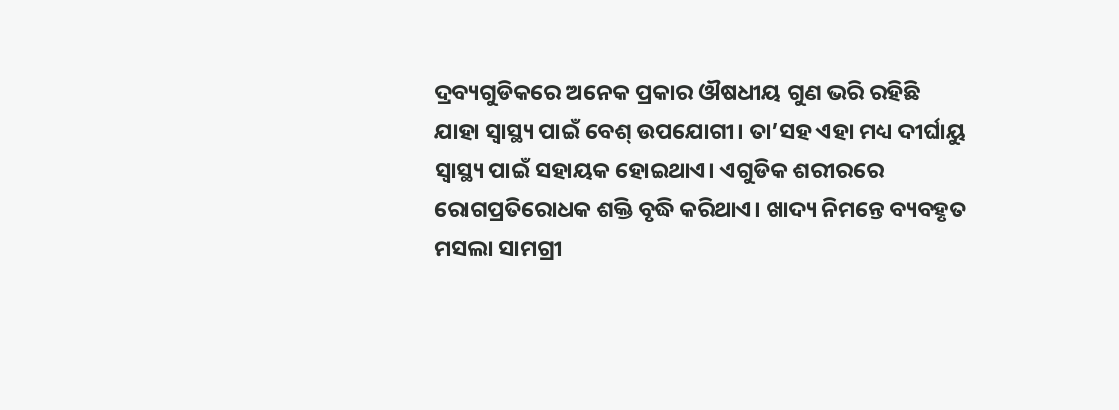ଦ୍ରବ୍ୟଗୁଡିକରେ ଅନେକ ପ୍ରକାର ଔଷଧୀୟ ଗୁଣ ଭରି ରହିଛି ଯାହା ସ୍ବାସ୍ଥ୍ୟ ପାଇଁ ବେଶ୍‌ ଉପଯୋଗୀ। ତା’ସହ ଏହା ମଧ୍ୟ ଦୀର୍ଘାୟୁ ସ୍ବାସ୍ଥ୍ୟ ପାଇଁ ସହାୟକ ହୋଇଥାଏ। ଏଗୁଡିକ ଶରୀରରେ ରୋଗପ୍ରତିରୋଧକ ଶକ୍ତି ବୃଦ୍ଧି କରିଥାଏ। ଖାଦ୍ୟ ନିମନ୍ତେ ବ୍ୟବହୃତ ମସଲା ସାମଗ୍ରୀ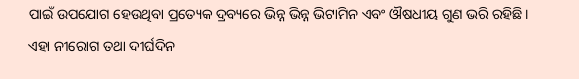ପାଇଁ ଉପଯୋଗ ହେଉଥିବା ପ୍ରତ୍ୟେକ ଦ୍ରବ୍ୟରେ ଭିନ୍ନ ଭିନ୍ନ ଭିଟାମିନ ଏବଂ ଔଷଧୀୟ ଗୁଣ ଭରି ରହିଛି। ଏହା ନୀରୋଗ ତଥା ଦୀର୍ଘଦିନ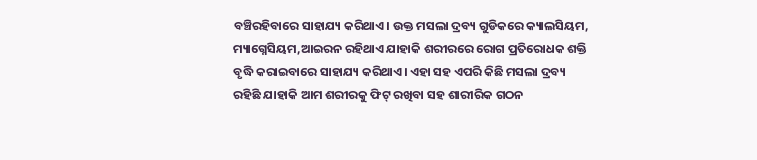ବଞ୍ଚିରହିବାରେ ସାହାଯ୍ୟ କରିଥାଏ। ଉକ୍ତ ମସଲା ଦ୍ରବ୍ୟ ଗୁଡିକରେ କ୍ୟାଲସିୟମ, ମ୍ୟାଗ୍ନେସିୟମ,ଆଇରନ ରହିଥାଏ ଯାହାକି ଶରୀରରେ ରୋଗ ପ୍ରତିରୋଧକ ଶକ୍ତି ବୃଦ୍ଧି କରାଇବାରେ ସାହାଯ୍ୟ କରିଥାଏ। ଏହା ସହ ଏପରି କିଛି ମସଲା ଦ୍ରବ୍ୟ ରହିଛି ଯାହାକି ଆମ ଶରୀରକୁ ଫିଟ୍‌ ରଖିବା ସହ ଶାରୀରିକ ଗଠନ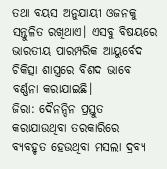ତଥା ବୟସ ଅନୁଯାୟୀ ଓଜନକୁ ସନ୍ତୁଳିତ ରଖିଥାଏ। ଏସବୁ ବିଷୟରେ ଭାରତୀୟ ପାରମ୍ପରିକ ଆୟୁର୍ବେଦ ଚିକିତ୍ସା ଶାସ୍ତ୍ରରେ ବିଶଦ ଭାବେ ବର୍ଣ୍ଣନା କରାଯାଇଛି।
ଜିରା: ଦୈନନ୍ଦିନ ପ୍ରସ୍ତୁତ କରାଯାଉଥିବା ତରକାରିରେ ବ୍ୟବହୃତ ହେଉଥିବା ମସଲା ଦ୍ରବ୍ୟ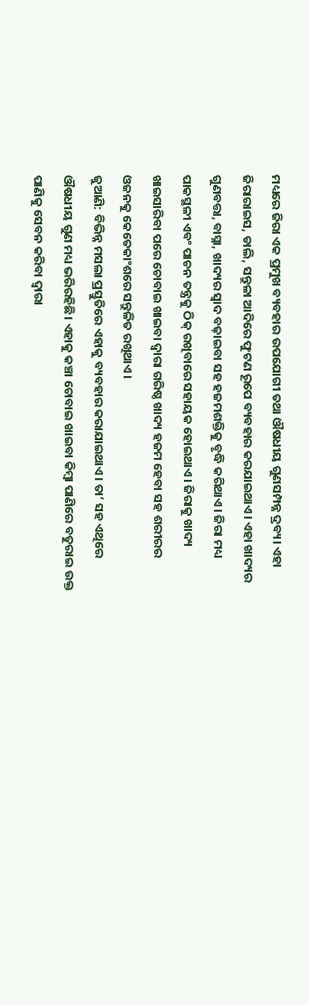ମଧ୍ୟରେ ଜିରା ଏକ ପ୍ରମୁଖ ବ୍ୟବହାର ଉପଯୋଗୀ ତଥା ଔଷଧୀୟ ଗୁଣସମ୍ପନ୍ନ ଦ୍ରବ୍ୟ। ଏହା ଜିରାରାଇସ, ଡାଲି, ସନ୍ତୁଳା ଆଦିରେ ଫୁଟଣ ରୂପେ ବ୍ୟବହାର କରଯାଇଥାଏ। ଏହା ଖାଦ୍ୟର ଗୁଣବତ୍ତା, ବାସ୍ନା, ଖାଦ୍ୟର ସ୍ବାଦ ବଢ଼ାଇବା ସହ ହଜମଶକ୍ତିକୁ ବୃଦ୍ଧି କରିଥାଏ। ଜିରା ମଧ୍ୟ ପାକସ୍ଥଳୀ ଏବଂ ପାଚନ ତନ୍ତ୍ରକୁ ଠିକ୍‌ ରଖିବାରେ ସହାୟକ ହୋଇଥାଏ। ଜିରାକୁ ଖାଦ୍ୟ ଖାଇସାରିବା ପରେ ଚୋବାଇ ଖାଇବା ଦ୍ୱାରା ଗରିଷ୍ଠ ଖାଦ୍ୟ ହଜମ ହେବା ସହ ଶରୀରର ଓଜନକୁ କେତେକାଂଶରେ ସନ୍ତୁଳିତ ରଖିଥାଏ।
ଜୁଆଣି: ବିଭିନ୍ନ ମସଲା ପ୍ରସ୍ତୁତିରେ ଏହାକୁ ବ୍ୟବହାର କରାଯାଇଥାଏ। ତା’ ସହ ଏଥିରେ ଔଷଧୀୟ ଗୁଣ ମଧ୍ୟ ଭରିରହିଛି। ଏହାକୁ କଞ୍ଚା ଚୋବାଇ ଖାଇବା କିମ୍ବା ପାଣିରେ ବତୁରାଇ ଉକ୍ତ ପାଣିକୁ ସେବନ କରିବା ଦ୍ୱାରା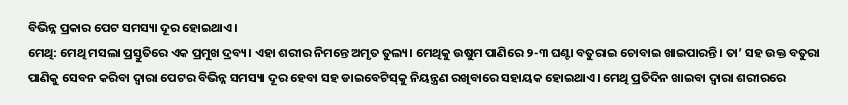ବିଭିନ୍ନ ପ୍ରକାର ପେଟ ସମସ୍ୟା ଦୂର ହୋଇଥାଏ।
ମେଥି: ମେଥି ମସଲା ପ୍ରସ୍ତୁତିରେ ଏକ ପ୍ରମୁଖ ଦ୍ରବ୍ୟ। ଏହା ଶରୀର ନିମନ୍ତେ ଅମୃତ ତୁଲ୍ୟ। ମେଥିକୁ ଉଷୁମ ପାଣିରେ ୨-୩ ଘଣ୍ଟା ବତୁରାଇ ଚୋବାଇ ଖାଇପାରନ୍ତି। ତା’ ସହ ଉକ୍ତ ବତୁରା ପାଣିକୁ ସେବନ କରିବା ଦ୍ୱାରା ପେଟର ବିଭିନ୍ନ ସମସ୍ୟା ଦୂର ହେବା ସହ ଡାଇବେଟିସ୍‌କୁ ନିୟନ୍ତ୍ରଣ ରଖିବାରେ ସହାୟକ ହୋଇଥାଏ। ମେଥି ପ୍ରତିଦିନ ଖାଇବା ଦ୍ୱାରା ଶରୀରରେ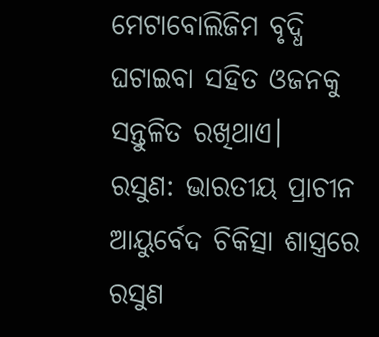ମେଟାବୋଲିଜିମ ବୃଦ୍ଧି ଘଟାଇବା ସହିତ ଓଜନକୁ ସନ୍ତୁଳିତ ରଖିଥାଏ।
ରସୁଣ: ଭାରତୀୟ ପ୍ରାଚୀନ ଆୟୁର୍ବେଦ ଚିକିତ୍ସା ଶାସ୍ତ୍ରରେ ରସୁଣ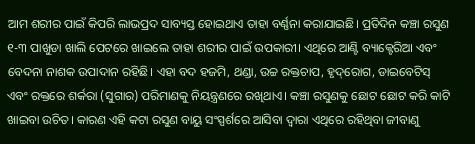ଆମ ଶରୀର ପାଇଁ କିପରି ଲାଭପ୍ରଦ ସାବ୍ୟସ୍ତ ହୋଇଥାଏ ତାହା ବର୍ଣ୍ଣନା କରାଯାଇଛି। ପ୍ରତିଦିନ କଞ୍ଚା ରସୁଣ ୧-୩ ପାଖୁଡା ଖାଲି ପେଟରେ ଖାଇଲେ ତାହା ଶରୀର ପାଇଁ ଉପକାରୀ। ଏଥିରେ ଆଣ୍ଟି ବ୍ୟାକ୍ଟେରିଆ ଏବଂ ବେଦନା ନାଶକ ଉପାଦାନ ରହିଛି। ଏହା ବଦ ହଜମି, ଥଣ୍ଡା, ଉଚ୍ଚ ରକ୍ତଚାପ, ହୃଦ୍‌ରୋଗ, ଡାଇବେଟିସ୍‌ ଏବଂ ରକ୍ତରେ ଶର୍କରା (ସୁଗାର) ପରିମାଣକୁ ନିୟନ୍ତ୍ରଣରେ ରଖିଥାଏ। କଞ୍ଚା ରସୁଣକୁ ଛୋଟ ଛୋଟ କରି କାଟି ଖାଇବା ଉଚିତ। କାରଣ ଏହି କଟା ରସୁଣ ବାୟୁ ସଂସ୍ପର୍ଶରେ ଆସିବା ଦ୍ୱାରା ଏଥିରେ ରହିଥିବା ଜୀବାଣୁ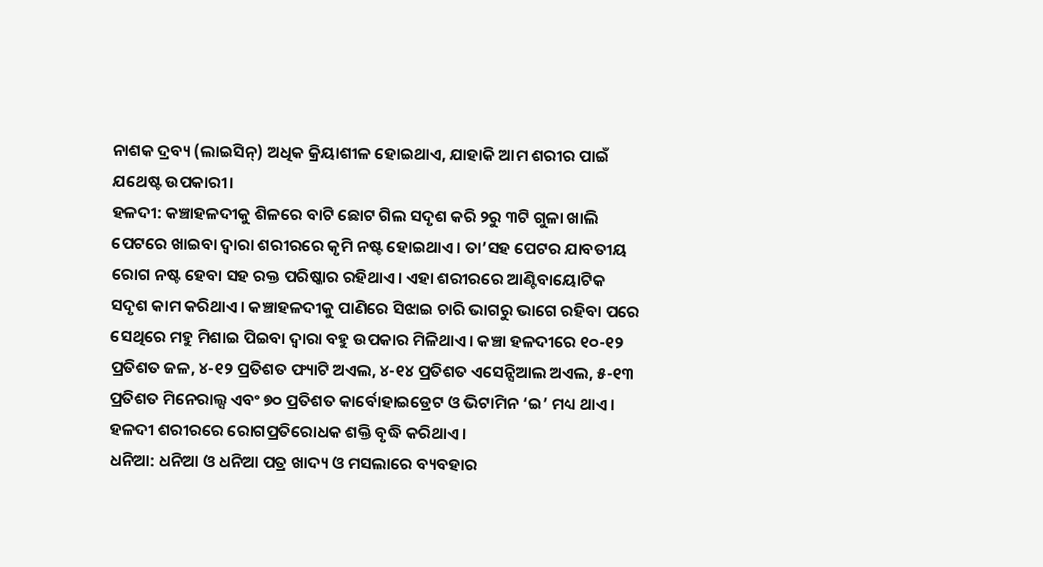ନାଶକ ଦ୍ରବ୍ୟ (ଲାଇସିନ୍‌) ଅଧିକ କ୍ରିୟାଶୀଳ ହୋଇଥାଏ, ଯାହାକି ଆମ ଶରୀର ପାଇଁ ଯଥେଷ୍ଟ ଉପକାରୀ।
ହଳଦୀ: କଞ୍ଚାହଳଦୀକୁ ଶିଳରେ ବାଟି ଛୋଟ ଗିଲ ସଦୃଶ କରି ୨ରୁ ୩ଟି ଗୁଳା ଖାଲି ପେଟରେ ଖାଇବା ଦ୍ୱାରା ଶରୀରରେ କୃମି ନଷ୍ଟ ହୋଇଥାଏ। ତା’ସହ ପେଟର ଯାବତୀୟ ରୋଗ ନଷ୍ଟ ହେବା ସହ ରକ୍ତ ପରିଷ୍କାର ରହିଥାଏ। ଏହା ଶରୀରରେ ଆଣ୍ଟିବାୟୋଟିକ ସଦୃଶ କାମ କରିଥାଏ। କଞ୍ଚାହଳଦୀକୁ ପାଣିରେ ସିଝାଇ ଚାରି ଭାଗରୁ ଭାଗେ ରହିବା ପରେ ସେଥିରେ ମହୁ ମିଶାଇ ପିଇବା ଦ୍ୱାରା ବହୁ ଉପକାର ମିଳିଥାଏ। କଞ୍ଚା ହଳଦୀରେ ୧୦-୧୨ ପ୍ରତିଶତ ଜଳ, ୪-୧୨ ପ୍ରତିଶତ ଫ୍ୟାଟି ଅଏଲ, ୪-୧୪ ପ୍ରତିଶତ ଏସେନ୍ସିଆଲ ଅଏଲ, ୫-୧୩ ପ୍ରତିଶତ ମିନେରାଲ୍ସ ଏବଂ ୭୦ ପ୍ରତିଶତ କାର୍ବୋହାଇଡ୍ରେଟ ଓ ଭିଟାମିନ ‘ଇ’ ମଧ୍ୟ ଥାଏ। ହଳଦୀ ଶରୀରରେ ରୋଗପ୍ରତିରୋଧକ ଶକ୍ତି ବୃଦ୍ଧି କରିଥାଏ।
ଧନିଆ: ଧନିଆ ଓ ଧନିଆ ପତ୍ର ଖାଦ୍ୟ ଓ ମସଲାରେ ବ୍ୟବହାର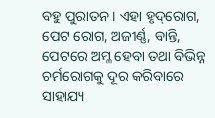ବହୁ ପୁରାତନ। ଏହା ହୃଦ୍‌ରୋଗ, ପେଟ ରୋଗ, ଅଜୀର୍ଣ୍ଣ, ବାନ୍ତି, ପେଟରେ ଅମ୍ଳ ହେବା ତଥା ବିଭିନ୍ନ ଚର୍ମରୋଗକୁ ଦୂର କରିବାରେ ସାହାଯ୍ୟ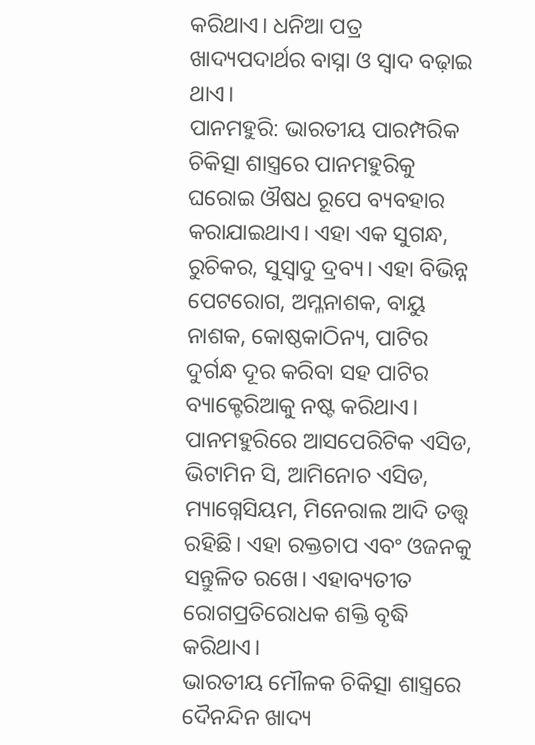କରିଥାଏ। ଧନିଆ ପତ୍ର ଖାଦ୍ୟପଦାର୍ଥର ବାସ୍ନା ଓ ସ୍ବାଦ ବଢ଼ାଇ ଥାଏ।
ପାନମହୁରି: ଭାରତୀୟ ପାରମ୍ପରିକ ଚିକିତ୍ସା ଶାସ୍ତ୍ରରେ ପାନମହୁରିକୁ ଘରୋଇ ଔଷଧ ରୂପେ ବ୍ୟବହାର କରାଯାଇଥାଏ। ଏହା ଏକ ସୁଗନ୍ଧ, ରୁଚିକର, ସୁସ୍ବାଦୁ ଦ୍ରବ୍ୟ। ଏହା ବିଭିନ୍ନ ପେଟରୋଗ, ଅମ୍ଳନାଶକ, ବାୟୁ ନାଶକ, କୋଷ୍ଠକାଠିନ୍ୟ, ପାଟିର ଦୁର୍ଗନ୍ଧ ଦୂର କରିବା ସହ ପାଟିର ବ୍ୟାକ୍ଟେରିଆକୁ ନଷ୍ଟ କରିଥାଏ। ପାନମହୁରିରେ ଆସପେରିଟିକ ଏସିଡ, ଭିଟାମିନ ସି, ଆମିନୋଚ ଏସିଡ, ମ୍ୟାଗ୍ନେସିୟମ, ମିନେରାଲ ଆଦି ତତ୍ତ୍ୱ ରହିଛି। ଏହା ରକ୍ତଚାପ ଏବଂ ଓଜନକୁ ସନ୍ତୁଳିତ ରଖେ। ଏହାବ୍ୟତୀତ ରୋଗପ୍ରତିରୋଧକ ଶକ୍ତି ବୃଦ୍ଧି କରିଥାଏ।
ଭାରତୀୟ ମୌଳକ ଚିକିତ୍ସା ଶାସ୍ତ୍ରରେ ଦୈନନ୍ଦିନ ଖାଦ୍ୟ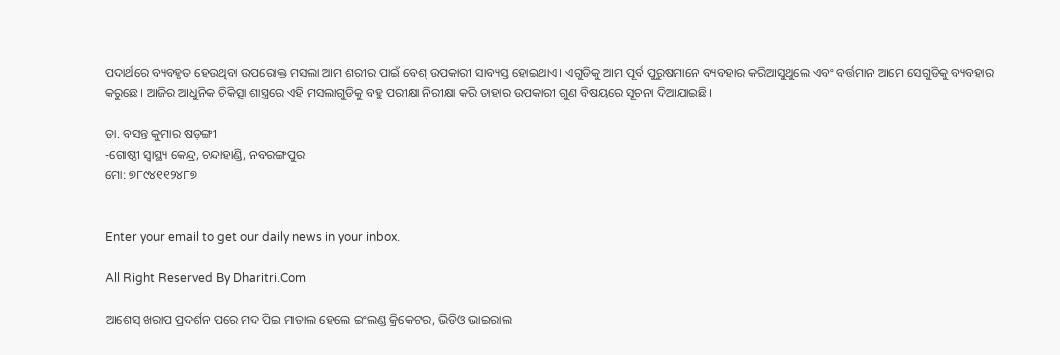ପଦାର୍ଥରେ ବ୍ୟବହୃତ ହେଉଥିବା ଉପରୋକ୍ତ ମସଲା ଆମ ଶରୀର ପାଇଁ ବେଶ୍‌ ଉପକାରୀ ସାବ୍ୟସ୍ତ ହୋଇଥାଏ। ଏଗୁଡିକୁ ଆମ ପୂର୍ବ ପୁରୁଷମାନେ ବ୍ୟବହାର କରିଆସୁଥୁଲେ ଏବଂ ବର୍ତ୍ତମାନ ଆମେ ସେଗୁଡିକୁ ବ୍ୟବହାର କରୁଛେ। ଆଜିର ଆଧୁନିକ ଚିକିତ୍ସା ଶାସ୍ତ୍ରରେ ଏହି ମସଲାଗୁଡିକୁ ବହୁ ପରୀକ୍ଷା ନିରୀକ୍ଷା କରି ତାହାର ଉପକାରୀ ଗୁଣ ବିଷୟରେ ସୂଚନା ଦିଆଯାଇଛି।

ଡା. ବସନ୍ତ କୁମାର ଷଡ଼ଙ୍ଗୀ
-ଗୋଷ୍ଠୀ ସ୍ବାସ୍ଥ୍ୟ କେନ୍ଦ୍ର, ଚନ୍ଦାହାଣ୍ଡି, ନବରଙ୍ଗପୁର
ମୋ: ୭୮୯୪୧୧୨୪୮୭


Enter your email to get our daily news in your inbox.

All Right Reserved By Dharitri.Com

ଆଶେସ୍‌ ଖରାପ ପ୍ରଦର୍ଶନ ପରେ ମଦ ପିଇ ମାତାଲ ହେଲେ ଇଂଲଣ୍ଡ କ୍ରିକେଟର, ଭିଡିଓ ଭାଇରାଲ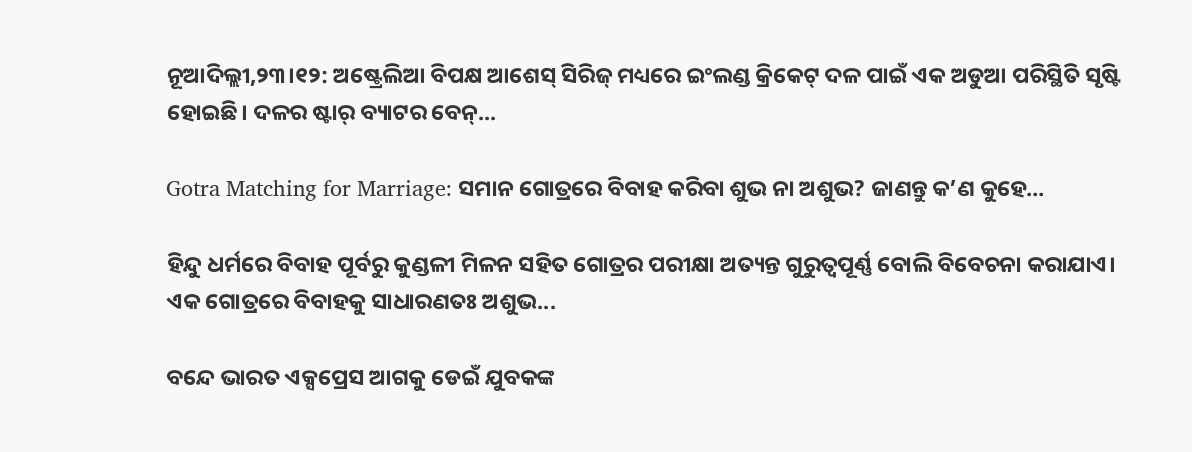ନୂଆଦିଲ୍ଲୀ,୨୩।୧୨: ଅଷ୍ଟ୍ରେଲିଆ ବିପକ୍ଷ ଆଶେସ୍ ସିରିଜ୍ ମଧ୍ୟରେ ଇଂଲଣ୍ଡ କ୍ରିକେଟ୍ ଦଳ ପାଇଁ ଏକ ଅଡୁଆ ପରିସ୍ଥିତି ସୃଷ୍ଟି ହୋଇଛି। ଦଳର ଷ୍ଟାର୍ ବ୍ୟାଟର ବେନ୍...

Gotra Matching for Marriage: ସମାନ ଗୋତ୍ରରେ ବିବାହ କରିବା ଶୁଭ ନା ଅଶୁଭ? ଜାଣନ୍ତୁ କ’ଣ କୁହେ…

ହିନ୍ଦୁ ଧର୍ମରେ ବିବାହ ପୂର୍ବରୁ କୁଣ୍ଡଳୀ ମିଳନ ସହିତ ଗୋତ୍ରର ପରୀକ୍ଷା ଅତ୍ୟନ୍ତ ଗୁରୁତ୍ୱପୂର୍ଣ୍ଣ ବୋଲି ବିବେଚନା କରାଯାଏ। ଏକ ଗୋତ୍ରରେ ବିବାହକୁ ସାଧାରଣତଃ ଅଶୁଭ...

ବନ୍ଦେ ଭାରତ ଏକ୍ସପ୍ରେସ ଆଗକୁ ଡେଇଁ ଯୁବକଙ୍କ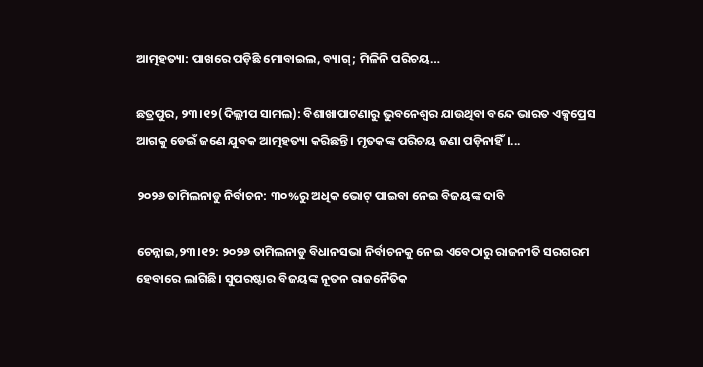ଆତ୍ମହତ୍ୟା: ପାଖରେ ପଡ଼ିଛି ମୋବାଇଲ, ବ୍ୟାଗ୍‌; ମିଳିନି ପରିଚୟ…

ଛତ୍ରପୁର, ୨୩।୧୨(ଦିଲ୍ଲୀପ ସାମଲ): ବିଶାଖାପାଟଣାରୁ ଭୁବନେଶ୍ୱର ଯାଉଥିବା ବନ୍ଦେ ଭାରତ ଏକ୍ସପ୍ରେସ ଆଗକୁ ଡେଇଁ ଜଣେ ଯୁବକ ଆତ୍ମହତ୍ୟା କରିଛନ୍ତି। ମୃତକଙ୍କ ପରିଚୟ ଜଣା ପଡ଼ିନାହିଁ।...

୨୦୨୬ ତାମିଲନାଡୁ ନିର୍ବାଚନ: ୩୦%ରୁ ଅଧିକ ଭୋଟ୍ ପାଇବା ନେଇ ବିଜୟଙ୍କ ଦାବି

ଚେନ୍ନାଇ,୨୩।୧୨: ୨୦୨୬ ତାମିଲନାଡୁ ବିଧାନସଭା ନିର୍ବାଚନକୁ ନେଇ ଏବେଠାରୁ ରାଜନୀତି ସରଗରମ ହେବାରେ ଲାଗିଛି। ସୁପରଷ୍ଟାର ବିଜୟଙ୍କ ନୂତନ ରାଜନୈତିକ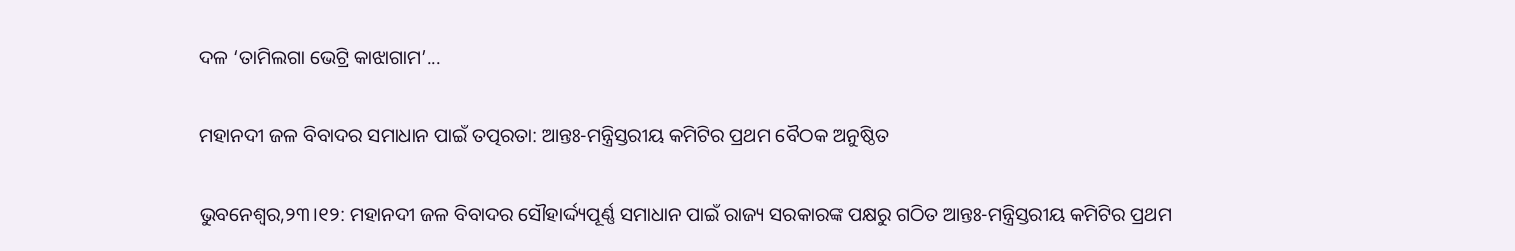ଦଳ ‘ତାମିଲଗା ଭେଟ୍ରି କାଝାଗାମ’...

ମହାନଦୀ ଜଳ ବିବାଦର ସମାଧାନ ପାଇଁ ତତ୍ପରତା: ଆନ୍ତଃ-ମନ୍ତ୍ରିସ୍ତରୀୟ କମିଟିର ପ୍ରଥମ ବୈଠକ ଅନୁଷ୍ଠିତ

ଭୁବନେଶ୍ୱର,୨୩।୧୨: ମହାନଦୀ ଜଳ ବିବାଦର ସୌହାର୍ଦ୍ଦ୍ୟପୂର୍ଣ୍ଣ ସମାଧାନ ପାଇଁ ରାଜ୍ୟ ସରକାରଙ୍କ ପକ୍ଷରୁ ଗଠିତ ଆନ୍ତଃ-ମନ୍ତ୍ରିସ୍ତରୀୟ କମିଟିର ପ୍ରଥମ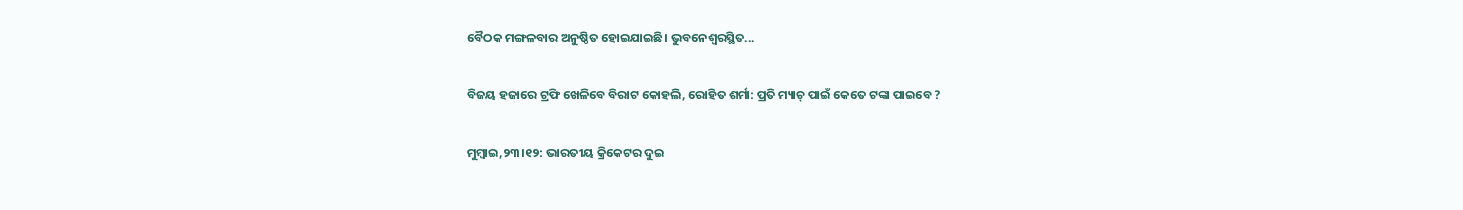ବୈଠକ ମଙ୍ଗଳବାର ଅନୁଷ୍ଠିତ ହୋଇଯାଇଛି। ଭୁବନେଶ୍ୱରସ୍ଥିତ...

ବିଜୟ ହଜାରେ ଟ୍ରଫି ଖେଳିବେ ବିରାଟ କୋହଲି, ରୋହିତ ଶର୍ମା: ପ୍ରତି ମ୍ୟାଚ୍ ପାଇଁ କେତେ ଟଙ୍କା ପାଇବେ ?

ମୁମ୍ବାଇ,୨୩।୧୨: ଭାରତୀୟ କ୍ରିକେଟର ଦୁଇ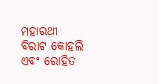ମହାରଥୀ ବିରାଟ କୋହଲି ଏବଂ ରୋହିତ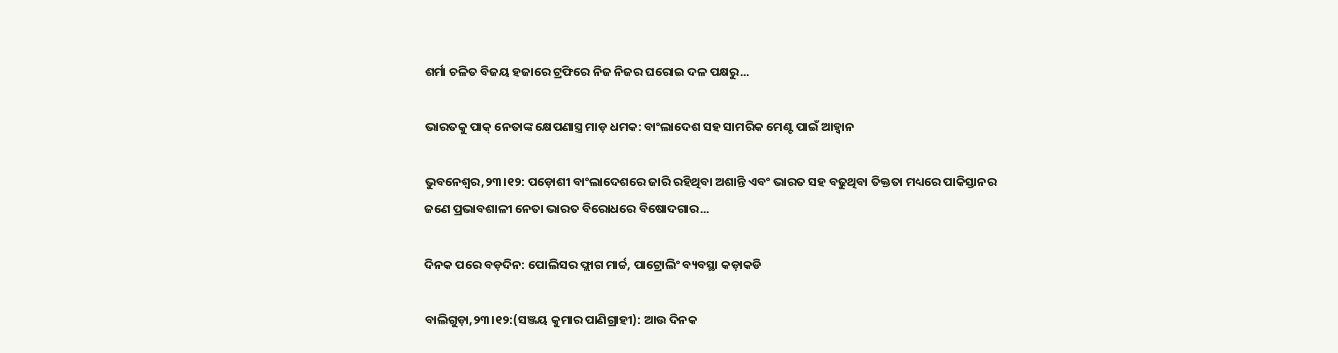ଶର୍ମା ଚଳିତ ବିଜୟ ହଜାରେ ଟ୍ରଫିରେ ନିଜ ନିଜର ଘରୋଇ ଦଳ ପକ୍ଷରୁ...

ଭାରତକୁ ପାକ୍ ନେତାଙ୍କ କ୍ଷେପଣାସ୍ତ୍ର ମାଡ଼ ଧମକ: ବାଂଲାଦେଶ ସହ ସାମରିକ ମେଣ୍ଟ ପାଇଁ ଆହ୍ୱାନ

ଭୁବନେଶ୍ୱର,୨୩।୧୨: ପଡ଼ୋଶୀ ବାଂଲାଦେଶରେ ଜାରି ରହିଥିବା ଅଶାନ୍ତି ଏବଂ ଭାରତ ସହ ବଢୁଥିବା ତିକ୍ତତା ମଧ୍ୟରେ ପାକିସ୍ତାନର ଜଣେ ପ୍ରଭାବଶାଳୀ ନେତା ଭାରତ ବିରୋଧରେ ବିଷୋଦଗାର...

ଦିନକ ପରେ ବଡ଼ଦିନ: ପୋଲିସର ଫ୍ଲାଗ ମାର୍ଚ୍ଚ, ପାଟ୍ରୋଲିଂ ବ୍ୟବସ୍ଥା କଡ଼ାକଡି

ବାଲିଗୁଡ଼ା,୨୩।୧୨:(ସଞ୍ଜୟ କୁମାର ପାଣିଗ୍ରାହୀ): ଆଉ ଦିନକ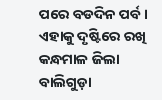ପରେ ବଡଦିନ ପର୍ବ। ଏହାକୁ ଦୃଷ୍ଟିରେ ରଖି କନ୍ଧମାଳ ଜିଲା ବାଲିଗୁଡ଼ା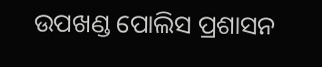ଉପଖଣ୍ଡ ପୋଲିସ ପ୍ରଶାସନ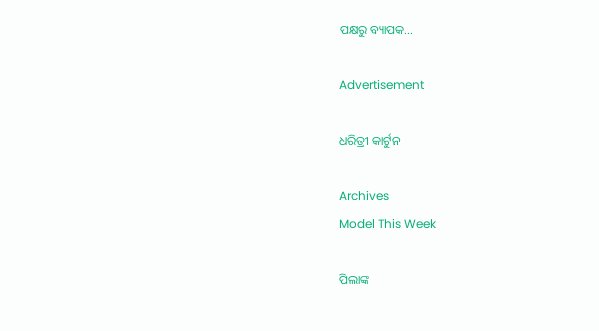ପକ୍ଷରୁ ବ୍ୟାପକ...

Advertisement

ଧରିତ୍ରୀ କାର୍ଟୁନ

Archives
Model This Week

ପିଲାଙ୍କ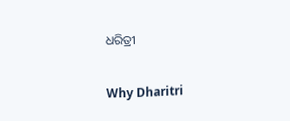ଧରିତ୍ରୀ

Why Dharitri